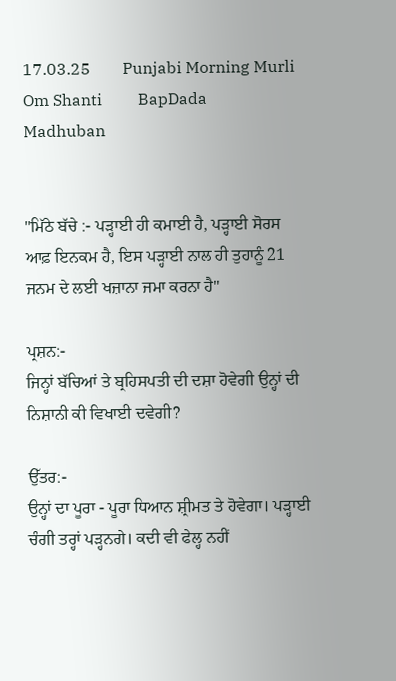17.03.25        Punjabi Morning Murli        Om Shanti         BapDada         Madhuban


"ਮਿੱਠੇ ਬੱਚੇ :- ਪੜ੍ਹਾਈ ਹੀ ਕਮਾਈ ਹੈ, ਪੜ੍ਹਾਈ ਸੋਰਸ ਆਫ਼ ਇਨਕਮ ਹੈ, ਇਸ ਪੜ੍ਹਾਈ ਨਾਲ ਹੀ ਤੁਹਾਨੂੰ 21 ਜਨਮ ਦੇ ਲਈ ਖਜ਼ਾਨਾ ਜਮਾ ਕਰਨਾ ਹੈ"

ਪ੍ਰਸ਼ਨ:-
ਜਿਨ੍ਹਾਂ ਬੱਚਿਆਂ ਤੇ ਬ੍ਰਹਿਸਪਤੀ ਦੀ ਦਸ਼ਾ ਹੋਵੇਗੀ ਉਨ੍ਹਾਂ ਦੀ ਨਿਸ਼ਾਨੀ ਕੀ ਵਿਖਾਈ ਦਵੇਗੀ?

ਉੱਤਰ:-
ਉਨ੍ਹਾਂ ਦਾ ਪੂਰਾ - ਪੂਰਾ ਧਿਆਨ ਸ਼੍ਰੀਮਤ ਤੇ ਹੋਵੇਗਾ। ਪੜ੍ਹਾਈ ਚੰਗੀ ਤਰ੍ਹਾਂ ਪੜ੍ਹਨਗੇ। ਕਦੀ ਵੀ ਫੇਲ੍ਹ ਨਹੀਂ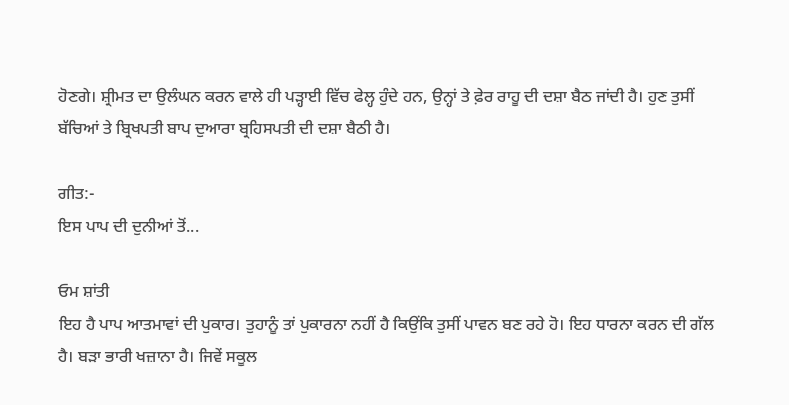ਹੋਣਗੇ। ਸ਼੍ਰੀਮਤ ਦਾ ਉਲੰਘਨ ਕਰਨ ਵਾਲੇ ਹੀ ਪੜ੍ਹਾਈ ਵਿੱਚ ਫੇਲ੍ਹ ਹੁੰਦੇ ਹਨ, ਉਨ੍ਹਾਂ ਤੇ ਫ਼ੇਰ ਰਾਹੂ ਦੀ ਦਸ਼ਾ ਬੈਠ ਜਾਂਦੀ ਹੈ। ਹੁਣ ਤੁਸੀਂ ਬੱਚਿਆਂ ਤੇ ਬ੍ਰਿਖਪਤੀ ਬਾਪ ਦੁਆਰਾ ਬ੍ਰਹਿਸਪਤੀ ਦੀ ਦਸ਼ਾ ਬੈਠੀ ਹੈ।

ਗੀਤ:-
ਇਸ ਪਾਪ ਦੀ ਦੁਨੀਆਂ ਤੋਂ...

ਓਮ ਸ਼ਾਂਤੀ
ਇਹ ਹੈ ਪਾਪ ਆਤਮਾਵਾਂ ਦੀ ਪੁਕਾਰ। ਤੁਹਾਨੂੰ ਤਾਂ ਪੁਕਾਰਨਾ ਨਹੀਂ ਹੈ ਕਿਉਂਕਿ ਤੁਸੀਂ ਪਾਵਨ ਬਣ ਰਹੇ ਹੋ। ਇਹ ਧਾਰਨਾ ਕਰਨ ਦੀ ਗੱਲ ਹੈ। ਬੜਾ ਭਾਰੀ ਖਜ਼ਾਨਾ ਹੈ। ਜਿਵੇਂ ਸਕੂਲ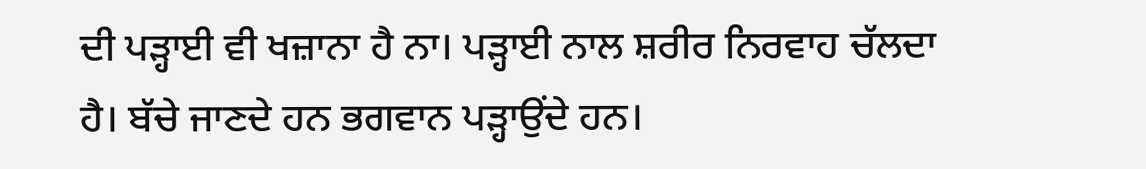ਦੀ ਪੜ੍ਹਾਈ ਵੀ ਖਜ਼ਾਨਾ ਹੈ ਨਾ। ਪੜ੍ਹਾਈ ਨਾਲ ਸ਼ਰੀਰ ਨਿਰਵਾਹ ਚੱਲਦਾ ਹੈ। ਬੱਚੇ ਜਾਣਦੇ ਹਨ ਭਗਵਾਨ ਪੜ੍ਹਾਉਂਦੇ ਹਨ।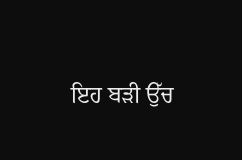ਇਹ ਬੜੀ ਉੱਚ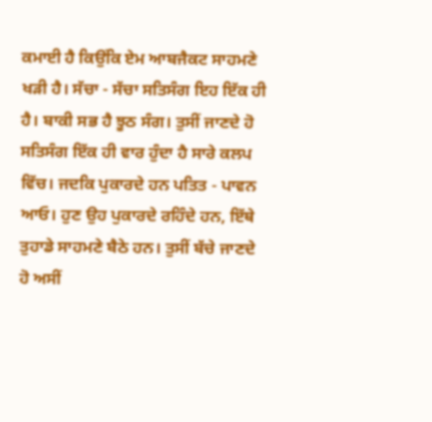ਕਮਾਈ ਹੈ ਕਿਉਂਕਿ ਏਮ ਆਬਜੈਕਟ ਸਾਹਮਣੇ ਖੜੀ ਹੈ। ਸੱਚਾ - ਸੱਚਾ ਸਤਿਸੰਗ ਇਹ ਇੱਕ ਹੀ ਹੈ। ਬਾਕੀ ਸਭ ਹੈ ਝੂਠ ਸੰਗ। ਤੁਸੀਂ ਜਾਣਦੇ ਹੋ ਸਤਿਸੰਗ ਇੱਕ ਹੀ ਵਾਰ ਹੁੰਦਾ ਹੈ ਸਾਰੇ ਕਲਪ ਵਿੱਚ। ਜਦਕਿ ਪੁਕਾਰਦੇ ਹਨ ਪਤਿਤ - ਪਾਵਨ ਆਓ। ਹੁਣ ਉਹ ਪੁਕਾਰਦੇ ਰਹਿੰਦੇ ਹਨ, ਇੱਥੇ ਤੁਹਾਡੇ ਸਾਹਮਣੇ ਬੈਠੇ ਹਨ। ਤੁਸੀਂ ਬੱਚੇ ਜਾਣਦੇ ਹੋ ਅਸੀਂ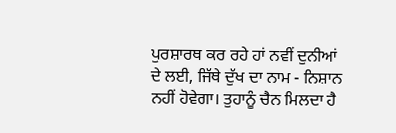ਪੁਰਸ਼ਾਰਥ ਕਰ ਰਹੇ ਹਾਂ ਨਵੀਂ ਦੁਨੀਆਂ ਦੇ ਲਈ, ਜਿੱਥੇ ਦੁੱਖ ਦਾ ਨਾਮ - ਨਿਸ਼ਾਨ ਨਹੀਂ ਹੋਵੇਗਾ। ਤੁਹਾਨੂੰ ਚੈਨ ਮਿਲਦਾ ਹੈ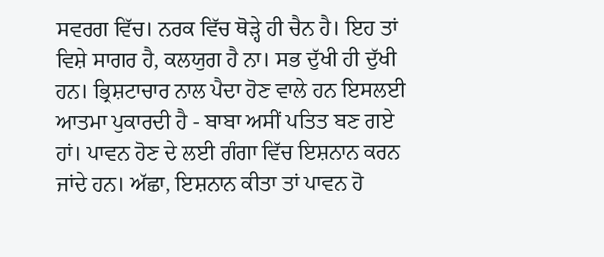ਸਵਰਗ ਵਿੱਚ। ਨਰਕ ਵਿੱਚ ਥੋੜ੍ਹੇ ਹੀ ਚੈਨ ਹੈ। ਇਹ ਤਾਂ ਵਿਸ਼ੇ ਸਾਗਰ ਹੈ, ਕਲਯੁਗ ਹੈ ਨਾ। ਸਭ ਦੁੱਖੀ ਹੀ ਦੁੱਖੀ ਹਨ। ਭ੍ਰਿਸ਼ਟਾਚਾਰ ਨਾਲ ਪੈਦਾ ਹੋਣ ਵਾਲੇ ਹਨ ਇਸਲਈ ਆਤਮਾ ਪੁਕਾਰਦੀ ਹੈ - ਬਾਬਾ ਅਸੀਂ ਪਤਿਤ ਬਣ ਗਏ ਹਾਂ। ਪਾਵਨ ਹੋਣ ਦੇ ਲਈ ਗੰਗਾ ਵਿੱਚ ਇਸ਼ਨਾਨ ਕਰਨ ਜਾਂਦੇ ਹਨ। ਅੱਛਾ, ਇਸ਼ਨਾਨ ਕੀਤਾ ਤਾਂ ਪਾਵਨ ਹੋ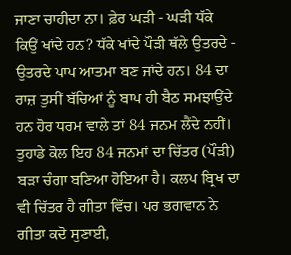ਜਾਣਾ ਚਾਹੀਦਾ ਨਾ। ਫ਼ੇਰ ਘੜੀ - ਘੜੀ ਧੱਕੇ ਕਿਉਂ ਖਾਂਦੇ ਹਨ? ਧੱਕੇ ਖਾਂਦੇ ਪੌੜੀ ਥੱਲੇ ਉਤਰਦੇ - ਉਤਰਦੇ ਪਾਪ ਆਤਮਾ ਬਣ ਜਾਂਦੇ ਹਨ। 84 ਦਾ ਰਾਜ਼ ਤੁਸੀਂ ਬੱਚਿਆਂ ਨੂੰ ਬਾਪ ਹੀ ਬੈਠ ਸਮਝਾਉਂਦੇ ਹਨ ਹੋਰ ਧਰਮ ਵਾਲੇ ਤਾਂ 84 ਜਨਮ ਲੈਂਦੇ ਨਹੀਂ। ਤੁਹਾਡੇ ਕੋਲ ਇਹ 84 ਜਨਮਾਂ ਦਾ ਚਿੱਤਰ (ਪੌੜੀ) ਬੜਾ ਚੰਗਾ ਬਣਿਆ ਹੋਇਆ ਹੈ। ਕਲਪ ਬ੍ਰਿਖ ਦਾ ਵੀ ਚਿੱਤਰ ਹੈ ਗੀਤਾ ਵਿੱਚ। ਪਰ ਭਗਵਾਨ ਨੇ ਗੀਤਾ ਕਦੋ ਸੁਣਾਈ,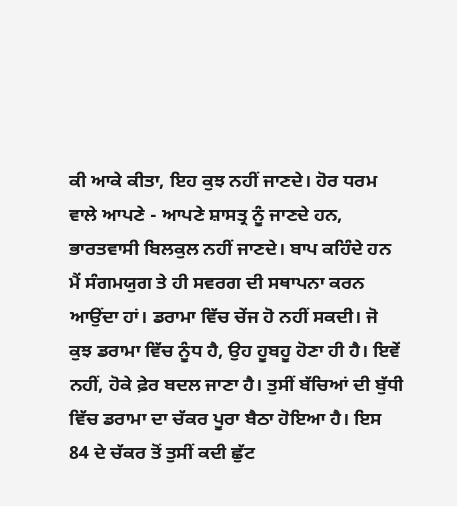ਕੀ ਆਕੇ ਕੀਤਾ, ਇਹ ਕੁਝ ਨਹੀਂ ਜਾਣਦੇ। ਹੋਰ ਧਰਮ ਵਾਲੇ ਆਪਣੇ - ਆਪਣੇ ਸ਼ਾਸਤ੍ਰ ਨੂੰ ਜਾਣਦੇ ਹਨ, ਭਾਰਤਵਾਸੀ ਬਿਲਕੁਲ ਨਹੀਂ ਜਾਣਦੇ। ਬਾਪ ਕਹਿੰਦੇ ਹਨ ਮੈਂ ਸੰਗਮਯੁਗ ਤੇ ਹੀ ਸਵਰਗ ਦੀ ਸਥਾਪਨਾ ਕਰਨ ਆਉਂਦਾ ਹਾਂ। ਡਰਾਮਾ ਵਿੱਚ ਚੇਂਜ ਹੋ ਨਹੀਂ ਸਕਦੀ। ਜੋ ਕੁਝ ਡਰਾਮਾ ਵਿੱਚ ਨੂੰਧ ਹੈ, ਉਹ ਹੂਬਹੂ ਹੋਣਾ ਹੀ ਹੈ। ਇਵੇਂ ਨਹੀਂ, ਹੋਕੇ ਫ਼ੇਰ ਬਦਲ ਜਾਣਾ ਹੈ। ਤੁਸੀਂ ਬੱਚਿਆਂ ਦੀ ਬੁੱਧੀ ਵਿੱਚ ਡਰਾਮਾ ਦਾ ਚੱਕਰ ਪੂਰਾ ਬੈਠਾ ਹੋਇਆ ਹੈ। ਇਸ 84 ਦੇ ਚੱਕਰ ਤੋਂ ਤੁਸੀਂ ਕਦੀ ਛੁੱਟ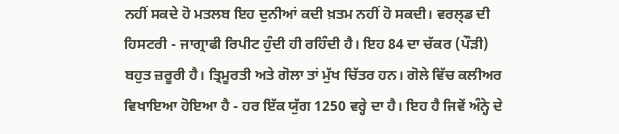ਨਹੀਂ ਸਕਦੇ ਹੋ ਮਤਲਬ ਇਹ ਦੁਨੀਆਂ ਕਦੀ ਖ਼ਤਮ ਨਹੀਂ ਹੋ ਸਕਦੀ। ਵਰਲ੍ਡ ਦੀ ਹਿਸਟਰੀ - ਜਾਗ੍ਰਾਫੀ ਰਿਪੀਟ ਹੁੰਦੀ ਹੀ ਰਹਿੰਦੀ ਹੈ। ਇਹ 84 ਦਾ ਚੱਕਰ (ਪੌੜੀ) ਬਹੁਤ ਜ਼ਰੂਰੀ ਹੈ। ਤ੍ਰਿਮੂਰਤੀ ਅਤੇ ਗੋਲਾ ਤਾਂ ਮੁੱਖ ਚਿੱਤਰ ਹਨ। ਗੋਲੇ ਵਿੱਚ ਕਲੀਅਰ ਵਿਖਾਇਆ ਹੋਇਆ ਹੈ - ਹਰ ਇੱਕ ਯੁੱਗ 1250 ਵਰ੍ਹੇ ਦਾ ਹੈ। ਇਹ ਹੈ ਜਿਵੇਂ ਅੰਨ੍ਹੇ ਦੇ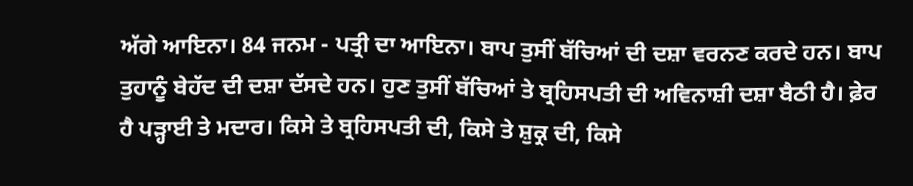ਅੱਗੇ ਆਇਨਾ। 84 ਜਨਮ - ਪਤ੍ਰੀ ਦਾ ਆਇਨਾ। ਬਾਪ ਤੁਸੀਂ ਬੱਚਿਆਂ ਦੀ ਦਸ਼ਾ ਵਰਨਣ ਕਰਦੇ ਹਨ। ਬਾਪ ਤੁਹਾਨੂੰ ਬੇਹੱਦ ਦੀ ਦਸ਼ਾ ਦੱਸਦੇ ਹਨ। ਹੁਣ ਤੁਸੀਂ ਬੱਚਿਆਂ ਤੇ ਬ੍ਰਹਿਸਪਤੀ ਦੀ ਅਵਿਨਾਸ਼ੀ ਦਸ਼ਾ ਬੈਠੀ ਹੈ। ਫ਼ੇਰ ਹੈ ਪੜ੍ਹਾਈ ਤੇ ਮਦਾਰ। ਕਿਸੇ ਤੇ ਬ੍ਰਹਿਸਪਤੀ ਦੀ, ਕਿਸੇ ਤੇ ਸ਼ੁਕ੍ਰ ਦੀ, ਕਿਸੇ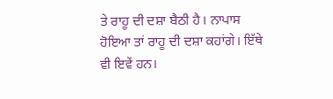ਤੇ ਰਾਹੂ ਦੀ ਦਸ਼ਾ ਬੈਠੀ ਹੈ। ਨਾਪਾਸ ਹੋਇਆ ਤਾਂ ਰਾਹੂ ਦੀ ਦਸ਼ਾ ਕਹਾਂਗੇ। ਇੱਥੇ ਵੀ ਇਵੇਂ ਹਨ।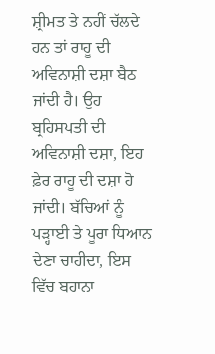ਸ਼੍ਰੀਮਤ ਤੇ ਨਹੀਂ ਚੱਲਦੇ ਹਨ ਤਾਂ ਰਾਹੂ ਦੀ ਅਵਿਨਾਸ਼ੀ ਦਸ਼ਾ ਬੈਠ ਜਾਂਦੀ ਹੈ। ਉਹ ਬ੍ਰਹਿਸਪਤੀ ਦੀ ਅਵਿਨਾਸ਼ੀ ਦਸ਼ਾ, ਇਹ ਫ਼ੇਰ ਰਾਹੂ ਦੀ ਦਸ਼ਾ ਹੋ ਜਾਂਦੀ। ਬੱਚਿਆਂ ਨੂੰ ਪੜ੍ਹਾਈ ਤੇ ਪੂਰਾ ਧਿਆਨ ਦੇਣਾ ਚਾਹੀਦਾ, ਇਸ ਵਿੱਚ ਬਹਾਨਾ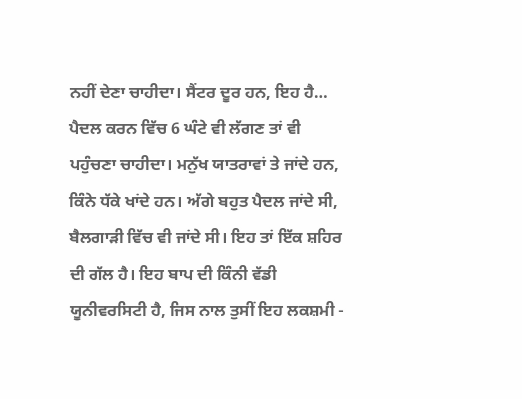ਨਹੀਂ ਦੇਣਾ ਚਾਹੀਦਾ। ਸੈਂਟਰ ਦੂਰ ਹਨ, ਇਹ ਹੈ… ਪੈਦਲ ਕਰਨ ਵਿੱਚ 6 ਘੰਟੇ ਵੀ ਲੱਗਣ ਤਾਂ ਵੀ ਪਹੁੰਚਣਾ ਚਾਹੀਦਾ। ਮਨੁੱਖ ਯਾਤਰਾਵਾਂ ਤੇ ਜਾਂਦੇ ਹਨ, ਕਿੰਨੇ ਧੱਕੇ ਖਾਂਦੇ ਹਨ। ਅੱਗੇ ਬਹੁਤ ਪੈਦਲ ਜਾਂਦੇ ਸੀ, ਬੈਲਗਾੜੀ ਵਿੱਚ ਵੀ ਜਾਂਦੇ ਸੀ। ਇਹ ਤਾਂ ਇੱਕ ਸ਼ਹਿਰ ਦੀ ਗੱਲ ਹੈ। ਇਹ ਬਾਪ ਦੀ ਕਿੰਨੀ ਵੱਡੀ ਯੂਨੀਵਰਸਿਟੀ ਹੈ, ਜਿਸ ਨਾਲ ਤੁਸੀਂ ਇਹ ਲਕਸ਼ਮੀ -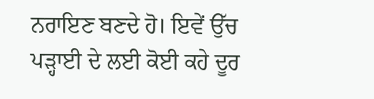ਨਰਾਇਣ ਬਣਦੇ ਹੋ। ਇਵੇਂ ਉੱਚ ਪੜ੍ਹਾਈ ਦੇ ਲਈ ਕੋਈ ਕਹੇ ਦੂਰ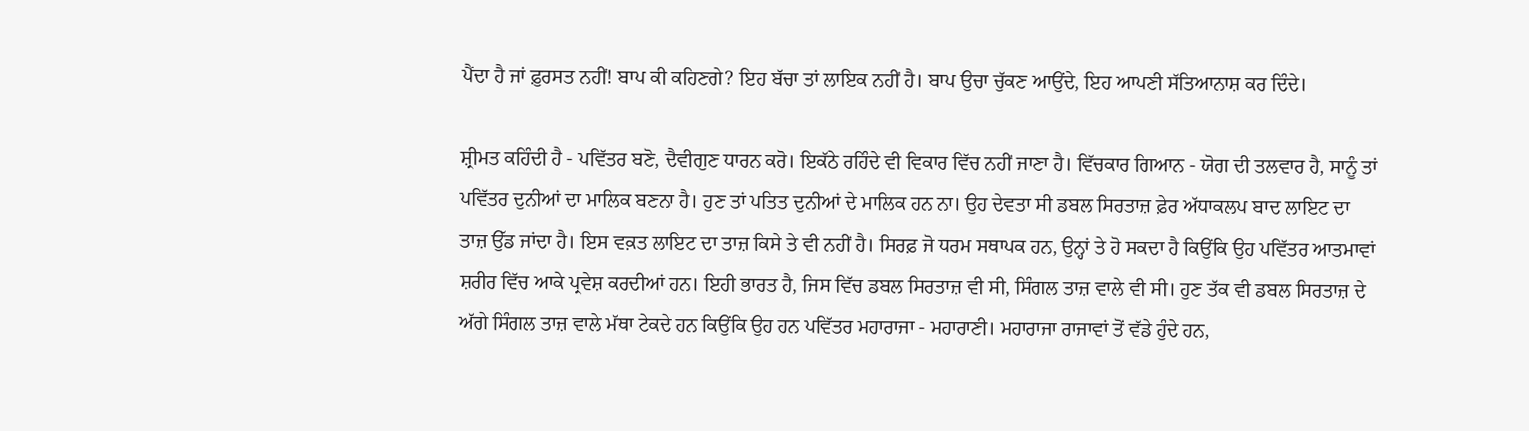ਪੈਂਦਾ ਹੈ ਜਾਂ ਫ਼ੁਰਸਤ ਨਹੀਂ! ਬਾਪ ਕੀ ਕਹਿਣਗੇ? ਇਹ ਬੱਚਾ ਤਾਂ ਲਾਇਕ ਨਹੀਂ ਹੈ। ਬਾਪ ਉਚਾ ਚੁੱਕਣ ਆਉਂਦੇ, ਇਹ ਆਪਣੀ ਸੱਤਿਆਨਾਸ਼ ਕਰ ਦਿੰਦੇ।

ਸ਼੍ਰੀਮਤ ਕਹਿੰਦੀ ਹੈ - ਪਵਿੱਤਰ ਬਣੋ, ਦੈਵੀਗੁਣ ਧਾਰਨ ਕਰੋ। ਇਕੱਠੇ ਰਹਿੰਦੇ ਵੀ ਵਿਕਾਰ ਵਿੱਚ ਨਹੀਂ ਜਾਣਾ ਹੈ। ਵਿੱਚਕਾਰ ਗਿਆਨ - ਯੋਗ ਦੀ ਤਲਵਾਰ ਹੈ, ਸਾਨੂੰ ਤਾਂ ਪਵਿੱਤਰ ਦੁਨੀਆਂ ਦਾ ਮਾਲਿਕ ਬਣਨਾ ਹੈ। ਹੁਣ ਤਾਂ ਪਤਿਤ ਦੁਨੀਆਂ ਦੇ ਮਾਲਿਕ ਹਨ ਨਾ। ਉਹ ਦੇਵਤਾ ਸੀ ਡਬਲ ਸਿਰਤਾਜ਼ ਫ਼ੇਰ ਅੱਧਾਕਲਪ ਬਾਦ ਲਾਇਟ ਦਾ ਤਾਜ਼ ਉੱਡ ਜਾਂਦਾ ਹੈ। ਇਸ ਵਕ਼ਤ ਲਾਇਟ ਦਾ ਤਾਜ਼ ਕਿਸੇ ਤੇ ਵੀ ਨਹੀਂ ਹੈ। ਸਿਰਫ਼ ਜੋ ਧਰਮ ਸਥਾਪਕ ਹਨ, ਉਨ੍ਹਾਂ ਤੇ ਹੋ ਸਕਦਾ ਹੈ ਕਿਉਂਕਿ ਉਹ ਪਵਿੱਤਰ ਆਤਮਾਵਾਂ ਸ਼ਰੀਰ ਵਿੱਚ ਆਕੇ ਪ੍ਰਵੇਸ਼ ਕਰਦੀਆਂ ਹਨ। ਇਹੀ ਭਾਰਤ ਹੈ, ਜਿਸ ਵਿੱਚ ਡਬਲ ਸਿਰਤਾਜ਼ ਵੀ ਸੀ, ਸਿੰਗਲ ਤਾਜ਼ ਵਾਲੇ ਵੀ ਸੀ। ਹੁਣ ਤੱਕ ਵੀ ਡਬਲ ਸਿਰਤਾਜ਼ ਦੇ ਅੱਗੇ ਸਿੰਗਲ ਤਾਜ਼ ਵਾਲੇ ਮੱਥਾ ਟੇਕਦੇ ਹਨ ਕਿਉਂਕਿ ਉਹ ਹਨ ਪਵਿੱਤਰ ਮਹਾਰਾਜਾ - ਮਹਾਰਾਣੀ। ਮਹਾਰਾਜਾ ਰਾਜਾਵਾਂ ਤੋਂ ਵੱਡੇ ਹੁੰਦੇ ਹਨ,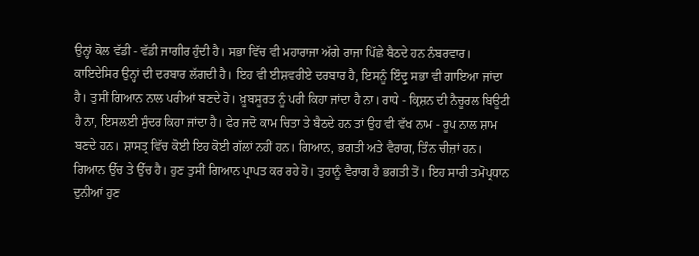ਉਨ੍ਹਾਂ ਕੋਲ ਵੱਡੀ - ਵੱਡੀ ਜਾਗੀਰ ਹੁੰਦੀ ਹੈ। ਸਭਾ ਵਿੱਚ ਵੀ ਮਹਾਰਾਜਾ ਅੱਗੇ ਰਾਜਾ ਪਿੱਛੇ ਬੈਠਦੇ ਹਨ ਨੰਬਰਵਾਰ। ਕਾਇਦੇਸਿਰ ਉਨ੍ਹਾਂ ਦੀ ਦਰਬਾਰ ਲੱਗਦੀ ਹੈ। ਇਹ ਵੀ ਈਸ਼ਵਰੀਏ ਦਰਬਾਰ ਹੈ, ਇਸਨੂੰ ਇੰਦ੍ਰੁ ਸਭਾ ਵੀ ਗਾਇਆ ਜਾਂਦਾ ਹੈ। ਤੁਸੀਂ ਗਿਆਨ ਨਾਲ ਪਰੀਆਂ ਬਣਦੇ ਹੋ। ਖ਼ੂਬਸੂਰਤ ਨੂੰ ਪਰੀ ਕਿਹਾ ਜਾਂਦਾ ਹੈ ਨਾ। ਰਾਧੇ - ਕ੍ਰਿਸ਼ਨ ਦੀ ਨੈਚੂਰਲ ਬਿਊਟੀ ਹੈ ਨਾ, ਇਸਲਈ ਸੁੰਦਰ ਕਿਹਾ ਜਾਂਦਾ ਹੈ। ਫੇਰ ਜਦੋ ਕਾਮ ਚਿਤਾ ਤੇ ਬੈਠਦੇ ਹਨ ਤਾਂ ਉਹ ਵੀ ਵੱਖ ਨਾਮ - ਰੂਪ ਨਾਲ ਸ਼ਾਮ ਬਣਦੇ ਹਨ। ਸ਼ਾਸਤ੍ਰ ਵਿੱਚ ਕੋਈ ਇਹ ਕੋਈ ਗੱਲਾਂ ਨਹੀਂ ਹਨ। ਗਿਆਨ, ਭਗਤੀ ਅਤੇ ਵੈਰਾਗ, ਤਿੰਨ ਚੀਜ਼ਾਂ ਹਨ। ਗਿਆਨ ਉੱਚ ਤੇ ਉੱਚ ਹੈ। ਹੁਣ ਤੁਸੀਂ ਗਿਆਨ ਪ੍ਰਾਪਤ ਕਰ ਰਹੇ ਹੋ। ਤੁਹਾਨੂੰ ਵੈਰਾਗ ਹੈ ਭਗਤੀ ਤੋਂ। ਇਹ ਸਾਰੀ ਤਮੋਪ੍ਰਧਾਨ ਦੁਨੀਆਂ ਹੁਣ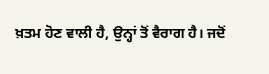ਖ਼ਤਮ ਹੋਣ ਵਾਲੀ ਹੈ, ਉਨ੍ਹਾਂ ਤੋਂ ਵੈਰਾਗ ਹੈ। ਜਦੋਂ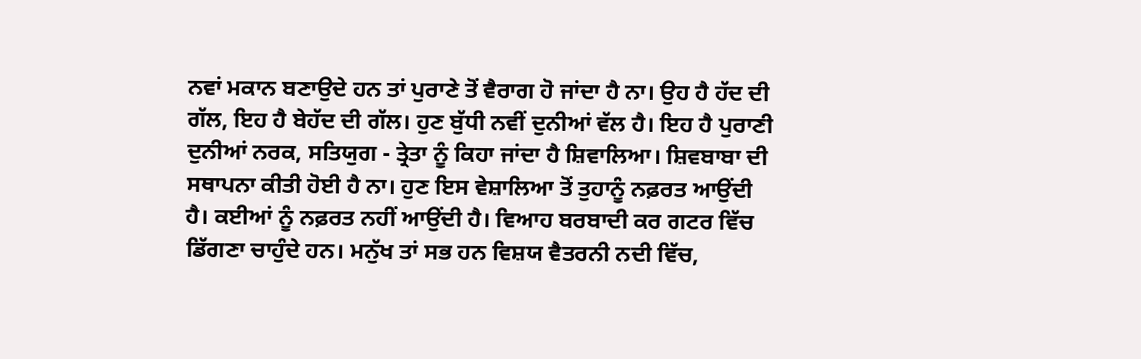ਨਵਾਂ ਮਕਾਨ ਬਣਾਉਦੇ ਹਨ ਤਾਂ ਪੁਰਾਣੇ ਤੋਂ ਵੈਰਾਗ ਹੋ ਜਾਂਦਾ ਹੈ ਨਾ। ਉਹ ਹੈ ਹੱਦ ਦੀ ਗੱਲ, ਇਹ ਹੈ ਬੇਹੱਦ ਦੀ ਗੱਲ। ਹੁਣ ਬੁੱਧੀ ਨਵੀਂ ਦੁਨੀਆਂ ਵੱਲ ਹੈ। ਇਹ ਹੈ ਪੁਰਾਣੀ ਦੁਨੀਆਂ ਨਰਕ, ਸਤਿਯੁਗ - ਤ੍ਰੇਤਾ ਨੂੰ ਕਿਹਾ ਜਾਂਦਾ ਹੈ ਸ਼ਿਵਾਲਿਆ। ਸ਼ਿਵਬਾਬਾ ਦੀ ਸਥਾਪਨਾ ਕੀਤੀ ਹੋਈ ਹੈ ਨਾ। ਹੁਣ ਇਸ ਵੇਸ਼ਾਲਿਆ ਤੋਂ ਤੁਹਾਨੂੰ ਨਫ਼ਰਤ ਆਉਂਦੀ ਹੈ। ਕਈਆਂ ਨੂੰ ਨਫ਼ਰਤ ਨਹੀਂ ਆਉਂਦੀ ਹੈ। ਵਿਆਹ ਬਰਬਾਦੀ ਕਰ ਗਟਰ ਵਿੱਚ ਡਿੱਗਣਾ ਚਾਹੁੰਦੇ ਹਨ। ਮਨੁੱਖ ਤਾਂ ਸਭ ਹਨ ਵਿਸ਼ਯ ਵੈਤਰਨੀ ਨਦੀ ਵਿੱਚ,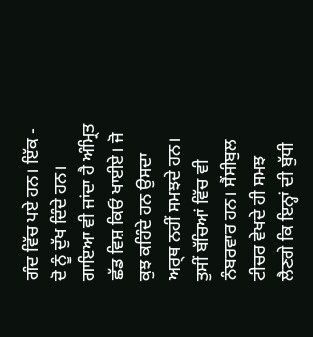ਗੰਦ ਵਿੱਚ ਪਏ ਹਨ। ਇੱਕ - ਦੋ ਨੂੰ ਦੁੱਖ ਦਿੰਦੇ ਹਨ। ਗਾਇਆ ਵੀ ਜਾਂਦਾ ਹੈ ਅੰਮ੍ਰਿਤ ਛੱਡ ਵਿਸ਼ ਕਿਓਂ ਖਾਈਏ। ਜੋ ਕੁਝ ਕਹਿੰਦੇ ਹਨ ਉਸਦਾ ਅਰ੍ਥ ਨਹੀਂ ਸਮਝਦੇ ਹਨ। ਤੁਸੀਂ ਬੱਚਿਆਂ ਵਿੱਚ ਵੀ ਨੰਬਰਵਾਰ ਹਨ। ਸੈਂਸੀਬੁਲ ਟੀਚਰ ਵੇਖਦੇ ਹੀ ਸਮਝ ਲੈਣਗੇ ਕਿ ਇਨ੍ਹਾਂ ਦੀ ਬੁੱਧੀ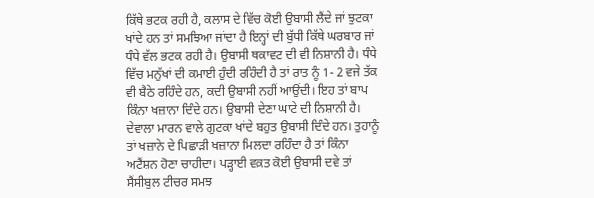ਕਿੱਥੇ ਭਟਕ ਰਹੀ ਹੈ, ਕਲਾਸ ਦੇ ਵਿੱਚ ਕੋਈ ਉਬਾਸੀ ਲੈਂਦੇ ਜਾਂ ਝੁਟਕਾ ਖਾਂਦੇ ਹਨ ਤਾਂ ਸਮਝਿਆ ਜਾਂਦਾ ਹੈ ਇਨ੍ਹਾਂ ਦੀ ਬੁੱਧੀ ਕਿੱਥੇ ਘਰਬਾਰ ਜਾਂ ਧੰਧੇ ਵੱਲ ਭਟਕ ਰਹੀ ਹੈ। ਉਬਾਸੀ ਥਕਾਵਟ ਦੀ ਵੀ ਨਿਸ਼ਾਨੀ ਹੈ। ਧੰਧੇ ਵਿੱਚ ਮਨੁੱਖਾਂ ਦੀ ਕਮਾਈ ਹੁੰਦੀ ਰਹਿੰਦੀ ਹੈ ਤਾਂ ਰਾਤ ਨੂੰ 1- 2 ਵਜੇ ਤੱਕ ਵੀ ਬੈਠੇ ਰਹਿੰਦੇ ਹਨ, ਕਦੀ ਉਬਾਸੀ ਨਹੀਂ ਆਉਂਦੀ। ਇਹ ਤਾਂ ਬਾਪ ਕਿੰਨਾ ਖਜ਼ਾਨਾ ਦਿੰਦੇ ਹਨ। ਉਬਾਸੀ ਦੇਣਾ ਘਾਟੇ ਦੀ ਨਿਸ਼ਾਨੀ ਹੈ। ਦੇਵਾਲਾ ਮਾਰਨ ਵਾਲੇ ਗੁਟਕਾ ਖਾਂਦੇ ਬਹੁਤ ਉਬਾਸੀ ਦਿੰਦੇ ਹਨ। ਤੁਹਾਨੂੰ ਤਾਂ ਖਜ਼ਾਨੇ ਦੇ ਪਿਛਾੜੀ ਖਜ਼ਾਨਾ ਮਿਲਦਾ ਰਹਿੰਦਾ ਹੈ ਤਾਂ ਕਿੰਨਾ ਅਟੈਂਸ਼ਨ ਹੋਣਾ ਚਾਹੀਦਾ। ਪੜ੍ਹਾਈ ਵਕ਼ਤ ਕੋਈ ਉਬਾਸੀ ਦਵੇ ਤਾਂ ਸੈਂਸੀਬੁਲ ਟੀਚਰ ਸਮਝ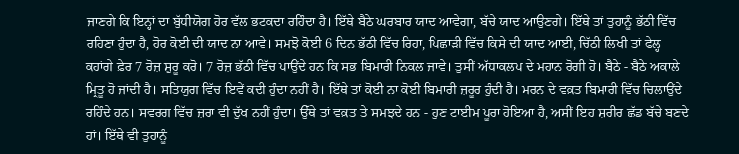ਜਾਣਗੇ ਕਿ ਇਨ੍ਹਾਂ ਦਾ ਬੁੱਧੀਯੋਗ ਹੋਰ ਵੱਲ ਭਟਕਦਾ ਰਹਿੰਦਾ ਹੈ। ਇੱਥੇ ਬੈਠੇ ਘਰਬਾਰ ਯਾਦ ਆਵੇਗਾ, ਬੱਚੇ ਯਾਦ ਆਉਣਗੇ। ਇੱਥੇ ਤਾਂ ਤੁਹਾਨੂੰ ਭੱਠੀ ਵਿੱਚ ਰਹਿਣਾ ਹੁੰਦਾ ਹੈ, ਹੋਰ ਕੋਈ ਦੀ ਯਾਦ ਨਾ ਆਵੇ। ਸਮਝੋ ਕੋਈ 6 ਦਿਨ ਭੱਠੀ ਵਿੱਚ ਰਿਹਾ, ਪਿਛਾੜੀ ਵਿੱਚ ਕਿਸੇ ਦੀ ਯਾਦ ਆਈ, ਚਿੱਠੀ ਲਿਖੀ ਤਾਂ ਫੇਲ੍ਹ ਕਹਾਂਗੇ ਫ਼ੇਰ 7 ਰੋਜ਼ ਸ਼ੁਰੂ ਕਰੋ। 7 ਰੋਜ਼ ਭੱਠੀ ਵਿੱਚ ਪਾਉਂਦੇ ਹਨ ਕਿ ਸਭ ਬਿਮਾਰੀ ਨਿਕਲ ਜਾਵੇ। ਤੁਸੀਂ ਅੱਧਾਕਲਪ ਦੇ ਮਹਾਨ ਰੋਗੀ ਹੋ। ਬੈਠੇ - ਬੈਠੇ ਅਕਾਲੇ ਮ੍ਰਿਤੂ ਹੋ ਜਾਂਦੀ ਹੈ। ਸਤਿਯੁਗ ਵਿੱਚ ਇਵੇਂ ਕਦੀ ਹੁੰਦਾ ਨਹੀਂ ਹੈ। ਇੱਥੇ ਤਾਂ ਕੋਈ ਨਾ ਕੋਈ ਬਿਮਾਰੀ ਜ਼ਰੂਰ ਹੁੰਦੀ ਹੈ। ਮਰਨ ਦੇ ਵਕ਼ਤ ਬਿਮਾਰੀ ਵਿੱਚ ਚਿਲਾਉਂਦੇ ਰਹਿੰਦੇ ਹਨ। ਸਵਰਗ ਵਿੱਚ ਜ਼ਰਾ ਵੀ ਦੁੱਖ ਨਹੀਂ ਹੁੰਦਾ। ਉੱਥੇ ਤਾਂ ਵਕ਼ਤ ਤੇ ਸਮਝਦੇ ਹਨ - ਹੁਣ ਟਾਈਮ ਪੂਰਾ ਹੋਇਆ ਹੈ, ਅਸੀਂ ਇਹ ਸ਼ਰੀਰ ਛੱਡ ਬੱਚੇ ਬਣਦੇ ਹਾਂ। ਇੱਥੇ ਵੀ ਤੁਹਾਨੂੰ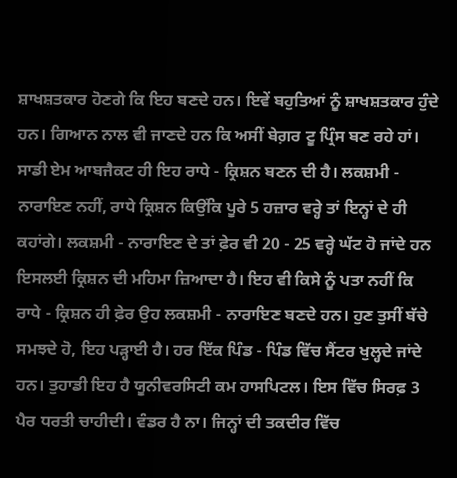ਸ਼ਾਖਸ਼ਤਕਾਰ ਹੋਣਗੇ ਕਿ ਇਹ ਬਣਦੇ ਹਨ। ਇਵੇਂ ਬਹੁਤਿਆਂ ਨੂੰ ਸ਼ਾਖਸ਼ਤਕਾਰ ਹੁੰਦੇ ਹਨ। ਗਿਆਨ ਨਾਲ ਵੀ ਜਾਣਦੇ ਹਨ ਕਿ ਅਸੀਂ ਬੇਗ਼ਰ ਟੂ ਪ੍ਰਿੰਸ ਬਣ ਰਹੇ ਹਾਂ। ਸਾਡੀ ਏਮ ਆਬਜੈਕਟ ਹੀ ਇਹ ਰਾਧੇ - ਕ੍ਰਿਸ਼ਨ ਬਣਨ ਦੀ ਹੈ। ਲਕਸ਼ਮੀ - ਨਾਰਾਇਣ ਨਹੀਂ, ਰਾਧੇ ਕ੍ਰਿਸ਼ਨ ਕਿਉਂਕਿ ਪੂਰੇ 5 ਹਜ਼ਾਰ ਵਰ੍ਹੇ ਤਾਂ ਇਨ੍ਹਾਂ ਦੇ ਹੀ ਕਹਾਂਗੇ। ਲਕਸ਼ਮੀ - ਨਾਰਾਇਣ ਦੇ ਤਾਂ ਫ਼ੇਰ ਵੀ 20 - 25 ਵਰ੍ਹੇ ਘੱਟ ਹੋ ਜਾਂਦੇ ਹਨ ਇਸਲਈ ਕ੍ਰਿਸ਼ਨ ਦੀ ਮਹਿਮਾ ਜ਼ਿਆਦਾ ਹੈ। ਇਹ ਵੀ ਕਿਸੇ ਨੂੰ ਪਤਾ ਨਹੀਂ ਕਿ ਰਾਧੇ - ਕ੍ਰਿਸ਼ਨ ਹੀ ਫ਼ੇਰ ਉਹ ਲਕਸ਼ਮੀ - ਨਾਰਾਇਣ ਬਣਦੇ ਹਨ। ਹੁਣ ਤੁਸੀਂ ਬੱਚੇ ਸਮਝਦੇ ਹੋ, ਇਹ ਪੜ੍ਹਾਈ ਹੈ। ਹਰ ਇੱਕ ਪਿੰਡ - ਪਿੰਡ ਵਿੱਚ ਸੈਂਟਰ ਖੁਲ੍ਹਦੇ ਜਾਂਦੇ ਹਨ। ਤੁਹਾਡੀ ਇਹ ਹੈ ਯੂਨੀਵਰਸਿਟੀ ਕਮ ਹਾਸਪਿਟਲ। ਇਸ ਵਿੱਚ ਸਿਰਫ਼ 3 ਪੈਰ ਧਰਤੀ ਚਾਹੀਦੀ। ਵੰਡਰ ਹੈ ਨਾ। ਜਿਨ੍ਹਾਂ ਦੀ ਤਕਦੀਰ ਵਿੱਚ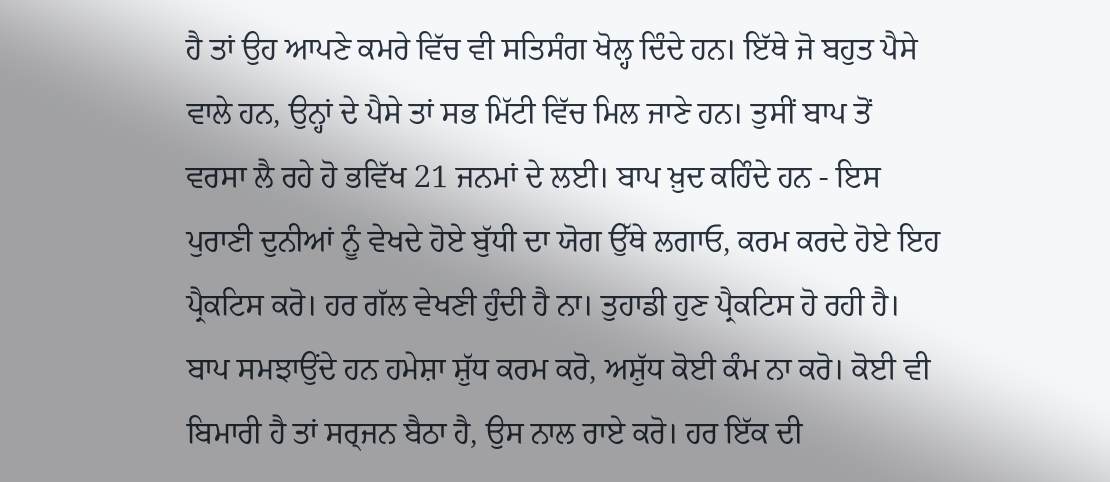ਹੈ ਤਾਂ ਉਹ ਆਪਣੇ ਕਮਰੇ ਵਿੱਚ ਵੀ ਸਤਿਸੰਗ ਖੋਲ੍ਹ ਦਿੰਦੇ ਹਨ। ਇੱਥੇ ਜੋ ਬਹੁਤ ਪੈਸੇ ਵਾਲੇ ਹਨ, ਉਨ੍ਹਾਂ ਦੇ ਪੈਸੇ ਤਾਂ ਸਭ ਮਿੱਟੀ ਵਿੱਚ ਮਿਲ ਜਾਣੇ ਹਨ। ਤੁਸੀਂ ਬਾਪ ਤੋਂ ਵਰਸਾ ਲੈ ਰਹੇ ਹੋ ਭਵਿੱਖ 21 ਜਨਮਾਂ ਦੇ ਲਈ। ਬਾਪ ਖ਼ੁਦ ਕਹਿੰਦੇ ਹਨ - ਇਸ ਪੁਰਾਣੀ ਦੁਨੀਆਂ ਨੂੰ ਵੇਖਦੇ ਹੋਏ ਬੁੱਧੀ ਦਾ ਯੋਗ ਉੱਥੇ ਲਗਾਓ, ਕਰਮ ਕਰਦੇ ਹੋਏ ਇਹ ਪ੍ਰੈਕਟਿਸ ਕਰੋ। ਹਰ ਗੱਲ ਵੇਖਣੀ ਹੁੰਦੀ ਹੈ ਨਾ। ਤੁਹਾਡੀ ਹੁਣ ਪ੍ਰੈਕਟਿਸ ਹੋ ਰਹੀ ਹੈ। ਬਾਪ ਸਮਝਾਉਂਦੇ ਹਨ ਹਮੇਸ਼ਾ ਸ਼ੁੱਧ ਕਰਮ ਕਰੋ, ਅਸ਼ੁੱਧ ਕੋਈ ਕੰਮ ਨਾ ਕਰੋ। ਕੋਈ ਵੀ ਬਿਮਾਰੀ ਹੈ ਤਾਂ ਸਰ੍ਜਨ ਬੈਠਾ ਹੈ, ਉਸ ਨਾਲ ਰਾਏ ਕਰੋ। ਹਰ ਇੱਕ ਦੀ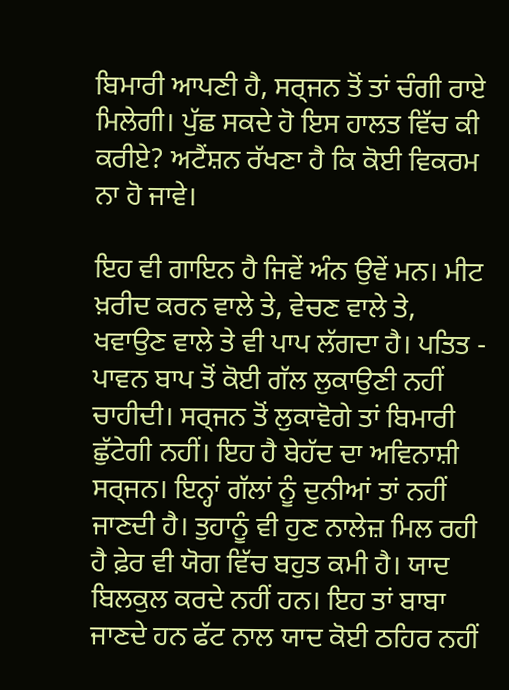ਬਿਮਾਰੀ ਆਪਣੀ ਹੈ, ਸਰ੍ਜਨ ਤੋਂ ਤਾਂ ਚੰਗੀ ਰਾਏ ਮਿਲੇਗੀ। ਪੁੱਛ ਸਕਦੇ ਹੋ ਇਸ ਹਾਲਤ ਵਿੱਚ ਕੀ ਕਰੀਏ? ਅਟੈਂਸ਼ਨ ਰੱਖਣਾ ਹੈ ਕਿ ਕੋਈ ਵਿਕਰਮ ਨਾ ਹੋ ਜਾਵੇ।

ਇਹ ਵੀ ਗਾਇਨ ਹੈ ਜਿਵੇਂ ਅੰਨ ਉਵੇਂ ਮਨ। ਮੀਟ ਖ਼ਰੀਦ ਕਰਨ ਵਾਲੇ ਤੇ, ਵੇਚਣ ਵਾਲੇ ਤੇ, ਖਵਾਉਣ ਵਾਲੇ ਤੇ ਵੀ ਪਾਪ ਲੱਗਦਾ ਹੈ। ਪਤਿਤ - ਪਾਵਨ ਬਾਪ ਤੋਂ ਕੋਈ ਗੱਲ ਲੁਕਾਉਣੀ ਨਹੀਂ ਚਾਹੀਦੀ। ਸਰ੍ਜਨ ਤੋਂ ਲੁਕਾਵੋਗੇ ਤਾਂ ਬਿਮਾਰੀ ਛੁੱਟੇਗੀ ਨਹੀਂ। ਇਹ ਹੈ ਬੇਹੱਦ ਦਾ ਅਵਿਨਾਸ਼ੀ ਸਰ੍ਜਨ। ਇਨ੍ਹਾਂ ਗੱਲਾਂ ਨੂੰ ਦੁਨੀਆਂ ਤਾਂ ਨਹੀਂ ਜਾਣਦੀ ਹੈ। ਤੁਹਾਨੂੰ ਵੀ ਹੁਣ ਨਾਲੇਜ਼ ਮਿਲ ਰਹੀ ਹੈ ਫ਼ੇਰ ਵੀ ਯੋਗ ਵਿੱਚ ਬਹੁਤ ਕਮੀ ਹੈ। ਯਾਦ ਬਿਲਕੁਲ ਕਰਦੇ ਨਹੀਂ ਹਨ। ਇਹ ਤਾਂ ਬਾਬਾ ਜਾਣਦੇ ਹਨ ਫੱਟ ਨਾਲ ਯਾਦ ਕੋਈ ਠਹਿਰ ਨਹੀਂ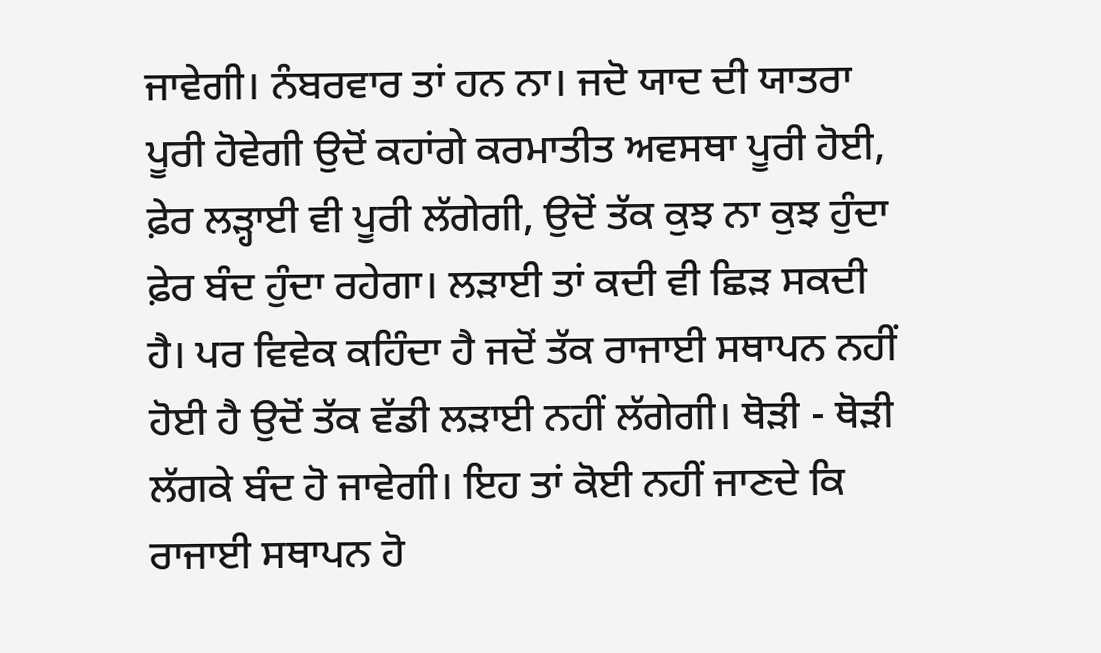ਜਾਵੇਗੀ। ਨੰਬਰਵਾਰ ਤਾਂ ਹਨ ਨਾ। ਜਦੋ ਯਾਦ ਦੀ ਯਾਤਰਾ ਪੂਰੀ ਹੋਵੇਗੀ ਉਦੋਂ ਕਹਾਂਗੇ ਕਰਮਾਤੀਤ ਅਵਸਥਾ ਪੂਰੀ ਹੋਈ, ਫ਼ੇਰ ਲੜ੍ਹਾਈ ਵੀ ਪੂਰੀ ਲੱਗੇਗੀ, ਉਦੋਂ ਤੱਕ ਕੁਝ ਨਾ ਕੁਝ ਹੁੰਦਾ ਫ਼ੇਰ ਬੰਦ ਹੁੰਦਾ ਰਹੇਗਾ। ਲਡ਼ਾਈ ਤਾਂ ਕਦੀ ਵੀ ਛਿੜ ਸਕਦੀ ਹੈ। ਪਰ ਵਿਵੇਕ ਕਹਿੰਦਾ ਹੈ ਜਦੋਂ ਤੱਕ ਰਾਜਾਈ ਸਥਾਪਨ ਨਹੀਂ ਹੋਈ ਹੈ ਉਦੋਂ ਤੱਕ ਵੱਡੀ ਲੜਾਈ ਨਹੀਂ ਲੱਗੇਗੀ। ਥੋੜੀ - ਥੋੜੀ ਲੱਗਕੇ ਬੰਦ ਹੋ ਜਾਵੇਗੀ। ਇਹ ਤਾਂ ਕੋਈ ਨਹੀਂ ਜਾਣਦੇ ਕਿ ਰਾਜਾਈ ਸਥਾਪਨ ਹੋ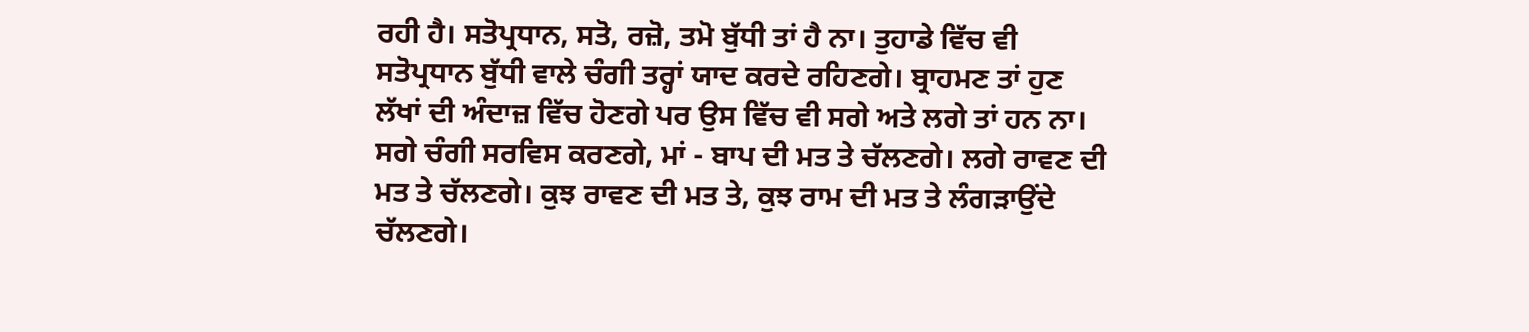ਰਹੀ ਹੈ। ਸਤੋਪ੍ਰਧਾਨ, ਸਤੋ, ਰਜ਼ੋ, ਤਮੋ ਬੁੱਧੀ ਤਾਂ ਹੈ ਨਾ। ਤੁਹਾਡੇ ਵਿੱਚ ਵੀ ਸਤੋਪ੍ਰਧਾਨ ਬੁੱਧੀ ਵਾਲੇ ਚੰਗੀ ਤਰ੍ਹਾਂ ਯਾਦ ਕਰਦੇ ਰਹਿਣਗੇ। ਬ੍ਰਾਹਮਣ ਤਾਂ ਹੁਣ ਲੱਖਾਂ ਦੀ ਅੰਦਾਜ਼ ਵਿੱਚ ਹੋਣਗੇ ਪਰ ਉਸ ਵਿੱਚ ਵੀ ਸਗੇ ਅਤੇ ਲਗੇ ਤਾਂ ਹਨ ਨਾ। ਸਗੇ ਚੰਗੀ ਸਰਵਿਸ ਕਰਣਗੇ, ਮਾਂ - ਬਾਪ ਦੀ ਮਤ ਤੇ ਚੱਲਣਗੇ। ਲਗੇ ਰਾਵਣ ਦੀ ਮਤ ਤੇ ਚੱਲਣਗੇ। ਕੁਝ ਰਾਵਣ ਦੀ ਮਤ ਤੇ, ਕੁਝ ਰਾਮ ਦੀ ਮਤ ਤੇ ਲੰਗੜਾਉਂਦੇ ਚੱਲਣਗੇ।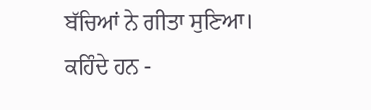ਬੱਚਿਆਂ ਨੇ ਗੀਤਾ ਸੁਣਿਆ। ਕਹਿੰਦੇ ਹਨ -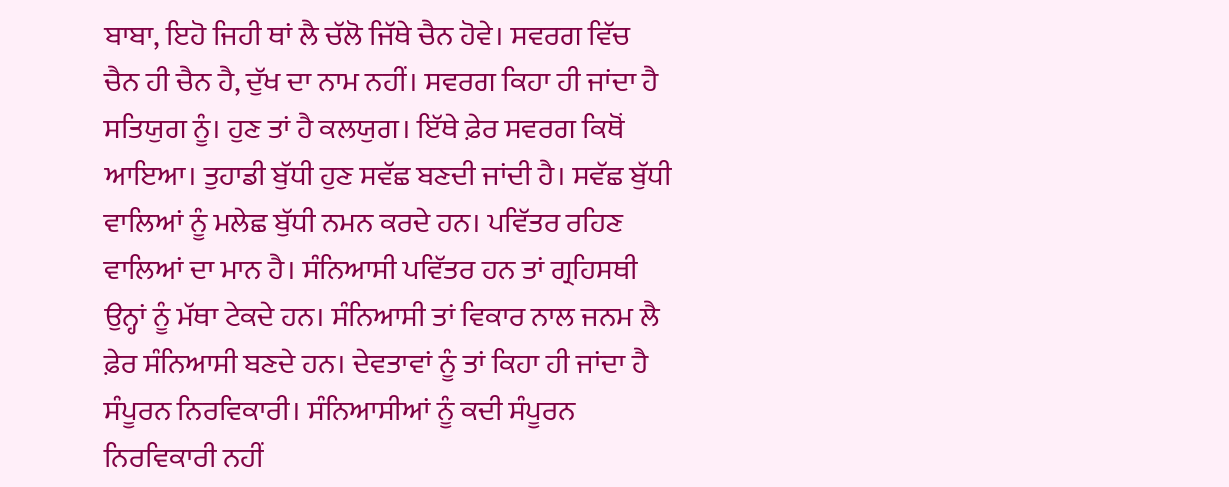ਬਾਬਾ, ਇਹੋ ਜਿਹੀ ਥਾਂ ਲੈ ਚੱਲੋ ਜਿੱਥੇ ਚੈਨ ਹੋਵੇ। ਸਵਰਗ ਵਿੱਚ ਚੈਨ ਹੀ ਚੈਨ ਹੈ, ਦੁੱਖ ਦਾ ਨਾਮ ਨਹੀਂ। ਸਵਰਗ ਕਿਹਾ ਹੀ ਜਾਂਦਾ ਹੈ ਸਤਿਯੁਗ ਨੂੰ। ਹੁਣ ਤਾਂ ਹੈ ਕਲਯੁਗ। ਇੱਥੇ ਫ਼ੇਰ ਸਵਰਗ ਕਿਥੋਂ ਆਇਆ। ਤੁਹਾਡੀ ਬੁੱਧੀ ਹੁਣ ਸਵੱਛ ਬਣਦੀ ਜਾਂਦੀ ਹੈ। ਸਵੱਛ ਬੁੱਧੀ ਵਾਲਿਆਂ ਨੂੰ ਮਲੇਛ ਬੁੱਧੀ ਨਮਨ ਕਰਦੇ ਹਨ। ਪਵਿੱਤਰ ਰਹਿਣ ਵਾਲਿਆਂ ਦਾ ਮਾਨ ਹੈ। ਸੰਨਿਆਸੀ ਪਵਿੱਤਰ ਹਨ ਤਾਂ ਗ੍ਰਹਿਸਥੀ ਉਨ੍ਹਾਂ ਨੂੰ ਮੱਥਾ ਟੇਕਦੇ ਹਨ। ਸੰਨਿਆਸੀ ਤਾਂ ਵਿਕਾਰ ਨਾਲ ਜਨਮ ਲੈ ਫ਼ੇਰ ਸੰਨਿਆਸੀ ਬਣਦੇ ਹਨ। ਦੇਵਤਾਵਾਂ ਨੂੰ ਤਾਂ ਕਿਹਾ ਹੀ ਜਾਂਦਾ ਹੈ ਸੰਪੂਰਨ ਨਿਰਵਿਕਾਰੀ। ਸੰਨਿਆਸੀਆਂ ਨੂੰ ਕਦੀ ਸੰਪੂਰਨ ਨਿਰਵਿਕਾਰੀ ਨਹੀਂ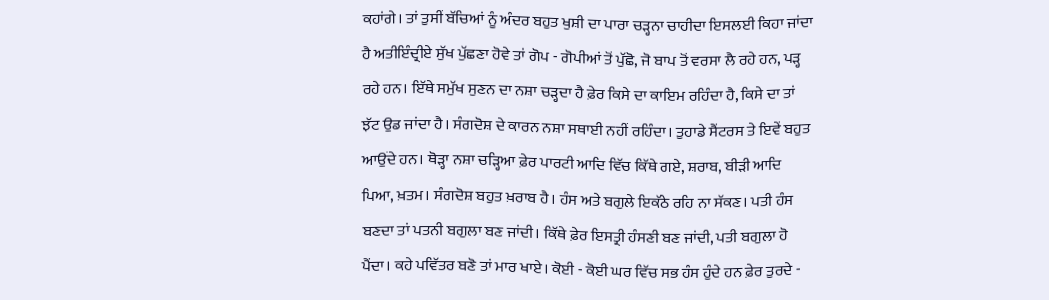ਕਹਾਂਗੇ। ਤਾਂ ਤੁਸੀਂ ਬੱਚਿਆਂ ਨੂੰ ਅੰਦਰ ਬਹੁਤ ਖੁਸ਼ੀ ਦਾ ਪਾਰਾ ਚੜ੍ਹਨਾ ਚਾਹੀਦਾ ਇਸਲਈ ਕਿਹਾ ਜਾਂਦਾ ਹੈ ਅਤੀਇੰਦ੍ਰੀਏ ਸੁੱਖ ਪੁੱਛਣਾ ਹੋਵੇ ਤਾਂ ਗੋਪ - ਗੋਪੀਆਂ ਤੋਂ ਪੁੱਛੋ, ਜੋ ਬਾਪ ਤੋਂ ਵਰਸਾ ਲੈ ਰਹੇ ਹਨ, ਪੜ੍ਹ ਰਹੇ ਹਨ। ਇੱਥੇ ਸਮੁੱਖ ਸੁਣਨ ਦਾ ਨਸ਼ਾ ਚੜ੍ਹਦਾ ਹੈ ਫ਼ੇਰ ਕਿਸੇ ਦਾ ਕਾਇਮ ਰਹਿੰਦਾ ਹੈ, ਕਿਸੇ ਦਾ ਤਾਂ ਝੱਟ ਉਡ ਜਾਂਦਾ ਹੈ। ਸੰਗਦੋਸ਼ ਦੇ ਕਾਰਨ ਨਸ਼ਾ ਸਥਾਈ ਨਹੀਂ ਰਹਿੰਦਾ। ਤੁਹਾਡੇ ਸੈਂਟਰਸ ਤੇ ਇਵੇਂ ਬਹੁਤ ਆਉਂਦੇ ਹਨ। ਥੋੜ੍ਹਾ ਨਸ਼ਾ ਚੜ੍ਹਿਆ ਫ਼ੇਰ ਪਾਰਟੀ ਆਦਿ ਵਿੱਚ ਕਿੱਥੇ ਗਏ, ਸ਼ਰਾਬ, ਬੀੜੀ ਆਦਿ ਪਿਆ, ਖ਼ਤਮ। ਸੰਗਦੋਸ਼ ਬਹੁਤ ਖ਼ਰਾਬ ਹੈ। ਹੰਸ ਅਤੇ ਬਗੁਲੇ ਇਕੱਠੇ ਰਹਿ ਨਾ ਸੱਕਣ। ਪਤੀ ਹੰਸ ਬਣਦਾ ਤਾਂ ਪਤਨੀ ਬਗੁਲਾ ਬਣ ਜਾਂਦੀ। ਕਿੱਥੇ ਫ਼ੇਰ ਇਸਤ੍ਰੀ ਹੰਸਣੀ ਬਣ ਜਾਂਦੀ, ਪਤੀ ਬਗੁਲਾ ਹੋ ਪੈਂਦਾ। ਕਹੇ ਪਵਿੱਤਰ ਬਣੋ ਤਾਂ ਮਾਰ ਖਾਏ। ਕੋਈ - ਕੋਈ ਘਰ ਵਿੱਚ ਸਭ ਹੰਸ ਹੁੰਦੇ ਹਨ ਫ਼ੇਰ ਤੁਰਦੇ -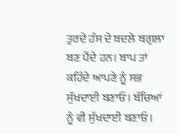ਤੁਰਦੇ ਹੰਸ ਦੇ ਬਦਲੇ ਬਗੁਲਾ ਬਣ ਪੈਂਦੇ ਹਨ। ਬਾਪ ਤਾਂ ਕਹਿੰਦੇ ਆਪਣੇ ਨੂੰ ਸਭ ਸੁੱਖਦਾਈ ਬਣਾਓ। ਬੱਚਿਆਂ ਨੂੰ ਵੀ ਸੁੱਖਦਾਈ ਬਣਾਓ।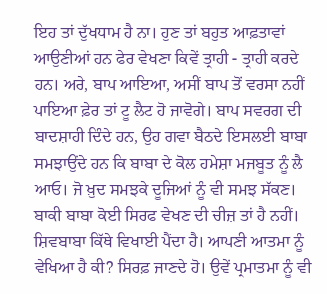ਇਹ ਤਾਂ ਦੁੱਖਧਾਮ ਹੈ ਨਾ। ਹੁਣ ਤਾਂ ਬਹੁਤ ਆਫ਼ਤਾਵਾਂ ਆਉਣੀਆਂ ਹਨ ਫੇਰ ਵੇਖਣਾ ਕਿਵੇਂ ਤ੍ਰਾਹੀ - ਤ੍ਰਾਹੀ ਕਰਦੇ ਹਨ। ਅਰੇ, ਬਾਪ ਆਇਆ, ਅਸੀਂ ਬਾਪ ਤੋਂ ਵਰਸਾ ਨਹੀਂ ਪਾਇਆ ਫ਼ੇਰ ਤਾਂ ਟੂ ਲੈਟ ਹੋ ਜਾਵੋਗੇ। ਬਾਪ ਸਵਰਗ ਦੀ ਬਾਦਸ਼ਾਹੀ ਦਿੰਦੇ ਹਨ, ਉਹ ਗਵਾ ਬੈਠਦੇ ਇਸਲਈ ਬਾਬਾ ਸਮਝਾਉਂਦੇ ਹਨ ਕਿ ਬਾਬਾ ਦੇ ਕੋਲ ਹਮੇਸ਼ਾ ਮਜਬੂਤ ਨੂੰ ਲੈ ਆਓ। ਜੋ ਖ਼ੁਦ ਸਮਝਕੇ ਦੂਜਿਆਂ ਨੂੰ ਵੀ ਸਮਝ ਸੱਕਣ। ਬਾਕੀ ਬਾਬਾ ਕੋਈ ਸਿਰਫ ਵੇਖਣ ਦੀ ਚੀਜ਼ ਤਾਂ ਹੈ ਨਹੀਂ। ਸ਼ਿਵਬਾਬਾ ਕਿੱਥੇ ਵਿਖਾਈ ਪੈਂਦਾ ਹੈ। ਆਪਣੀ ਆਤਮਾ ਨੂੰ ਵੇਖਿਆ ਹੈ ਕੀ? ਸਿਰਫ਼ ਜਾਣਦੇ ਹੋ। ਉਵੇਂ ਪ੍ਰਮਾਤਮਾ ਨੂੰ ਵੀ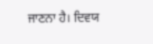ਜਾਣਨਾ ਹੈ। ਦਿਵਯ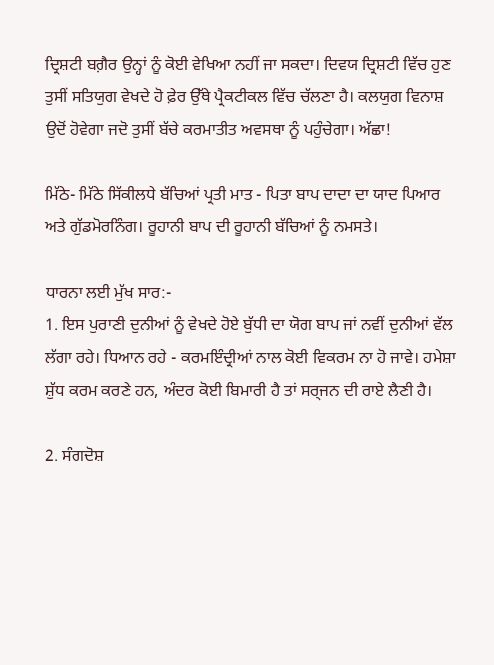ਦ੍ਰਿਸ਼ਟੀ ਬਗ਼ੈਰ ਉਨ੍ਹਾਂ ਨੂੰ ਕੋਈ ਵੇਖਿਆ ਨਹੀਂ ਜਾ ਸਕਦਾ। ਦਿਵਯ ਦ੍ਰਿਸ਼ਟੀ ਵਿੱਚ ਹੁਣ ਤੁਸੀਂ ਸਤਿਯੁਗ ਵੇਖਦੇ ਹੋ ਫ਼ੇਰ ਉੱਥੇ ਪ੍ਰੈਕਟੀਕਲ ਵਿੱਚ ਚੱਲਣਾ ਹੈ। ਕਲਯੁਗ ਵਿਨਾਸ਼ ਉਦੋਂ ਹੋਵੇਗਾ ਜਦੋ ਤੁਸੀਂ ਬੱਚੇ ਕਰਮਾਤੀਤ ਅਵਸਥਾ ਨੂੰ ਪਹੁੰਚੇਗਾ। ਅੱਛਾ!

ਮਿੱਠੇ- ਮਿੱਠੇ ਸਿੱਕੀਲਧੇ ਬੱਚਿਆਂ ਪ੍ਰਤੀ ਮਾਤ - ਪਿਤਾ ਬਾਪ ਦਾਦਾ ਦਾ ਯਾਦ ਪਿਆਰ ਅਤੇ ਗੁੱਡਮੋਰਨਿੰਗ। ਰੂਹਾਨੀ ਬਾਪ ਦੀ ਰੂਹਾਨੀ ਬੱਚਿਆਂ ਨੂੰ ਨਮਸਤੇ।

ਧਾਰਨਾ ਲਈ ਮੁੱਖ ਸਾਰ:-
1. ਇਸ ਪੁਰਾਣੀ ਦੁਨੀਆਂ ਨੂੰ ਵੇਖਦੇ ਹੋਏ ਬੁੱਧੀ ਦਾ ਯੋਗ ਬਾਪ ਜਾਂ ਨਵੀਂ ਦੁਨੀਆਂ ਵੱਲ ਲੱਗਾ ਰਹੇ। ਧਿਆਨ ਰਹੇ - ਕਰਮਇੰਦ੍ਰੀਆਂ ਨਾਲ ਕੋਈ ਵਿਕਰਮ ਨਾ ਹੋ ਜਾਵੇ। ਹਮੇਸ਼ਾ ਸ਼ੁੱਧ ਕਰਮ ਕਰਣੇ ਹਨ, ਅੰਦਰ ਕੋਈ ਬਿਮਾਰੀ ਹੈ ਤਾਂ ਸਰ੍ਜਨ ਦੀ ਰਾਏ ਲੈਣੀ ਹੈ।

2. ਸੰਗਦੋਸ਼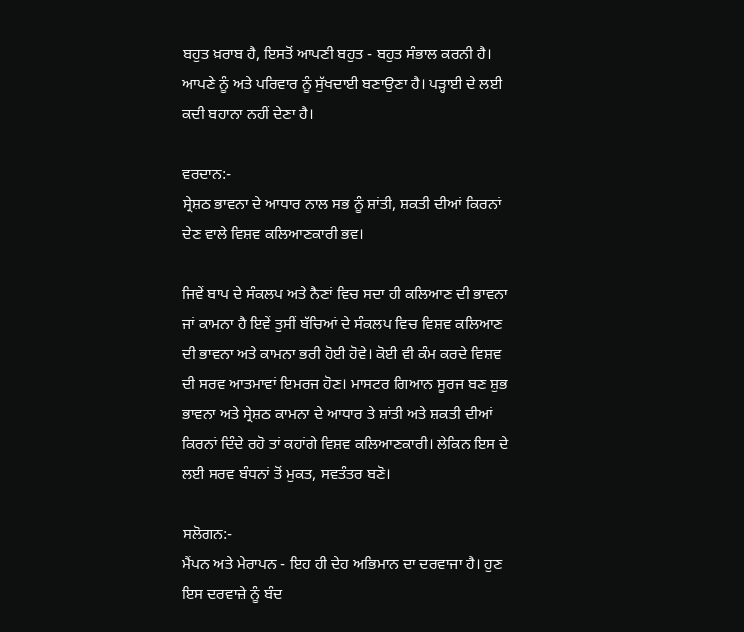ਬਹੁਤ ਖ਼ਰਾਬ ਹੈ, ਇਸਤੋਂ ਆਪਣੀ ਬਹੁਤ - ਬਹੁਤ ਸੰਭਾਲ ਕਰਨੀ ਹੈ। ਆਪਣੇ ਨੂੰ ਅਤੇ ਪਰਿਵਾਰ ਨੂੰ ਸੁੱਖਦਾਈ ਬਣਾਉਣਾ ਹੈ। ਪੜ੍ਹਾਈ ਦੇ ਲਈ ਕਦੀ ਬਹਾਨਾ ਨਹੀਂ ਦੇਣਾ ਹੈ।

ਵਰਦਾਨ:-
ਸ੍ਰੇਸ਼ਠ ਭਾਵਨਾ ਦੇ ਆਧਾਰ ਨਾਲ ਸਭ ਨੂੰ ਸ਼ਾਂਤੀ, ਸ਼ਕਤੀ ਦੀਆਂ ਕਿਰਨਾਂ ਦੇਣ ਵਾਲੇ ਵਿਸ਼ਵ ਕਲਿਆਣਕਾਰੀ ਭਵ।

ਜਿਵੇਂ ਬਾਪ ਦੇ ਸੰਕਲਪ ਅਤੇ ਨੈਣਾਂ ਵਿਚ ਸਦਾ ਹੀ ਕਲਿਆਣ ਦੀ ਭਾਵਨਾ ਜਾਂ ਕਾਮਨਾ ਹੈ ਇਵੇਂ ਤੁਸੀਂ ਬੱਚਿਆਂ ਦੇ ਸੰਕਲਪ ਵਿਚ ਵਿਸ਼ਵ ਕਲਿਆਣ ਦੀ ਭਾਵਨਾ ਅਤੇ ਕਾਮਨਾ ਭਰੀ ਹੋਈ ਹੋਵੇ। ਕੋਈ ਵੀ ਕੰਮ ਕਰਦੇ ਵਿਸ਼ਵ ਦੀ ਸਰਵ ਆਤਮਾਵਾਂ ਇਮਰਜ ਹੋਣ। ਮਾਸਟਰ ਗਿਆਨ ਸੂਰਜ ਬਣ ਸ਼ੁਭ ਭਾਵਨਾ ਅਤੇ ਸ੍ਰੇਸ਼ਠ ਕਾਮਨਾ ਦੇ ਆਧਾਰ ਤੇ ਸ਼ਾਂਤੀ ਅਤੇ ਸ਼ਕਤੀ ਦੀਆਂ ਕਿਰਨਾਂ ਦਿੰਦੇ ਰਹੋ ਤਾਂ ਕਹਾਂਗੇ ਵਿਸ਼ਵ ਕਲਿਆਣਕਾਰੀ। ਲੇਕਿਨ ਇਸ ਦੇ ਲਈ ਸਰਵ ਬੰਧਨਾਂ ਤੋਂ ਮੁਕਤ, ਸਵਤੰਤਰ ਬਣੋ।

ਸਲੋਗਨ:-
ਮੈਂਪਨ ਅਤੇ ਮੇਰਾਪਨ - ਇਹ ਹੀ ਦੇਹ ਅਭਿਮਾਨ ਦਾ ਦਰਵਾਜਾ ਹੈ। ਹੁਣ ਇਸ ਦਰਵਾਜ਼ੇ ਨੂੰ ਬੰਦ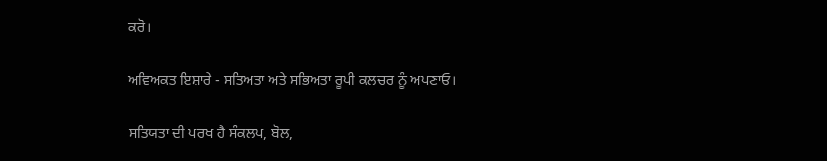ਕਰੋ।

ਅਵਿਅਕਤ ਇਸ਼ਾਰੇ - ਸਤਿਅਤਾ ਅਤੇ ਸਭਿਅਤਾ ਰੂਪੀ ਕਲਚਰ ਨੂੰ ਅਪਣਾਓ।

ਸਤਿਯਤਾ ਦੀ ਪਰਖ ਹੈ ਸੰਕਲਪ, ਬੋਲ,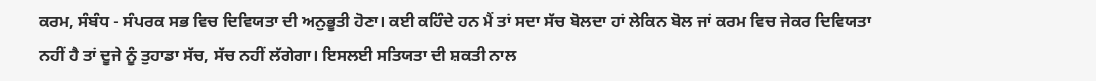ਕਰਮ, ਸੰਬੰਧ - ਸੰਪਰਕ ਸਭ ਵਿਚ ਦਿਵਿਯਤਾ ਦੀ ਅਨੁਭੂਤੀ ਹੋਣਾ। ਕਈ ਕਹਿੰਦੇ ਹਨ ਮੈਂ ਤਾਂ ਸਦਾ ਸੱਚ ਬੋਲਦਾ ਹਾਂ ਲੇਕਿਨ ਬੋਲ ਜਾਂ ਕਰਮ ਵਿਚ ਜੇਕਰ ਦਿਵਿਯਤਾ ਨਹੀਂ ਹੈ ਤਾਂ ਦੂਜੇ ਨੂੰ ਤੁਹਾਡਾ ਸੱਚ, ਸੱਚ ਨਹੀਂ ਲੱਗੇਗਾ। ਇਸਲਈ ਸਤਿਯਤਾ ਦੀ ਸ਼ਕਤੀ ਨਾਲ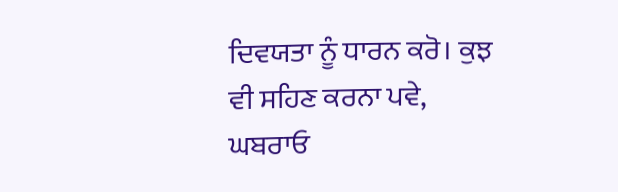ਦਿਵਯਤਾ ਨੂੰ ਧਾਰਨ ਕਰੋ। ਕੁਝ ਵੀ ਸਹਿਣ ਕਰਨਾ ਪਵੇ, ਘਬਰਾਓ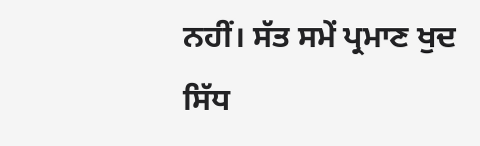ਨਹੀਂ। ਸੱਤ ਸਮੇਂ ਪ੍ਰਮਾਣ ਖੁਦ ਸਿੱਧ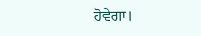ਹੋਵੇਗਾ।